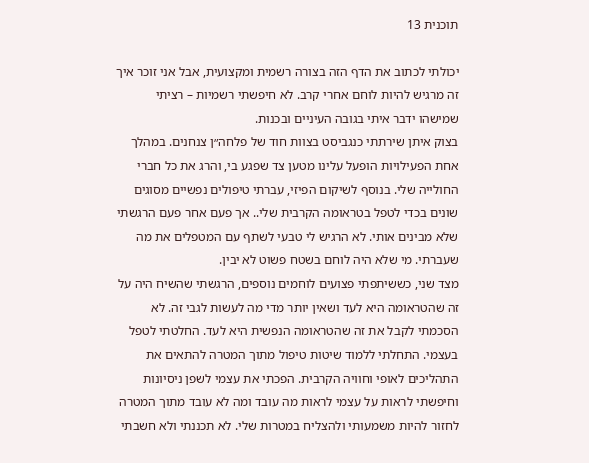תוכנית 13

יכולתי לכתוב את הדף הזה בצורה רשמית ומקצועית, אבל אני זוכר איך זה מרגיש להיות לוחם אחרי קרב. לא חיפשתי רשמיות – רציתי שמישהו ידבר איתי בגובה העיניים ובכנות.
בצוק איתן שירתתי כנגביסט בצוות חוד של פלחה״ן צנחנים. במהלך אחת הפעילויות הופעל עלינו מטען צד שפגע בי, והרג את כל חברי החולייה שלי. בנוסף לשיקום הפיזי, עברתי טיפולים נפשיים מסוגים שונים בכדי לטפל בטראומה הקרבית שלי.. אך פעם אחר פעם הרגשתי שלא מבינים אותי. לא הרגיש לי טבעי לשתף עם המטפלים את מה שעברתי. מי שלא היה לוחם בשטח פשוט לא יבין.
מצד שני, כששיתפתי פצועים לוחמים נוספים, הרגשתי שהשיח היה על זה שהטראומה היא לעד ושאין יותר מדי מה לעשות לגבי זה. לא הסכמתי לקבל את זה שהטראומה הנפשית היא לעד. החלטתי לטפל בעצמי. התחלתי ללמוד שיטות טיפול מתוך המטרה להתאים את התהליכים לאופי וחוויה הקרבית. הפכתי את עצמי לשפן ניסיונות וחיפשתי לראות על עצמי לראות מה עובד ומה לא עובד מתוך המטרה לחזור להיות משמעותי ולהצליח במטרות שלי. לא תכננתי ולא חשבתי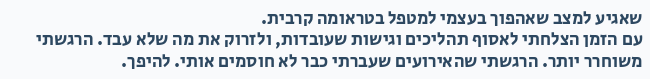שאגיע למצב שאהפוך בעצמי למטפל בטראומה קרבית.
עם הזמן הצלחתי לאסוף תהליכים וגישות שעובדות, ולזרוק את מה שלא עבד. הרגשתי משוחרר יותר. הרגשתי שהאירועים שעברתי כבר לא חוסמים אותי. להיפך.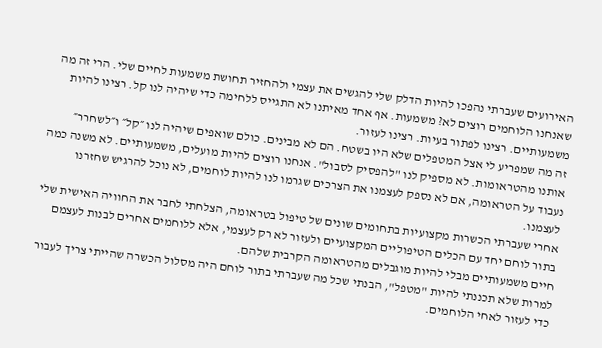האירועים שעברתי נהפכו להיות הדלק שלי להגשים את עצמי ולהחזיר תחושת משמעות לחיים שלי. הרי זה מה שאנחנו הלוחמים רוצים לא? משמעות. אף אחד מאיתנו לא התגייס ללחימה כדי שיהיה לנו קל. רצינו להיות משמעותיים. רצינו לפתור בעיות. רצינו לעזור.
זה מה שמפריע לי אצל המטפלים שלא היו בשטח. הם לא מבינים. כולם שואפים שיהיה לנו ״קל״ ו״לשחרר״ אותנו מהטראומות. לא מספיק לנו "להפסיק לסבול". אנחנו רוצים להיות מועלים, משמעותיים. לא משנה כמה נעבוד על הטראומה, אם לא נספק לעצמנו את הצרכים שגרמו לנו להיות לוחמים, לא נוכל להרגיש שחזרנו לעצמנו.
אחרי שעברתי הכשרות מקצועיות בתחומים שונים של טיפול בטראומה, הצלחתי לחבר את החוויה האישית שלי בתור לוחם יחד עם הכלים הטיפוליים המקצועיים ולעזור לא רק לעצמי, אלא ללוחמים אחרים לבנות לעצמם חיים משמעותיים מבלי להיות מוגבלים מהטראומה הקרבית שלהם.
למרות שלא תכננתי להיות "מטפל", הבנתי שכל מה שעברתי בתור לוחם היה מסלול הכשרה שהייתי צריך לעבור כדי לעזור לאחי הלוחמים.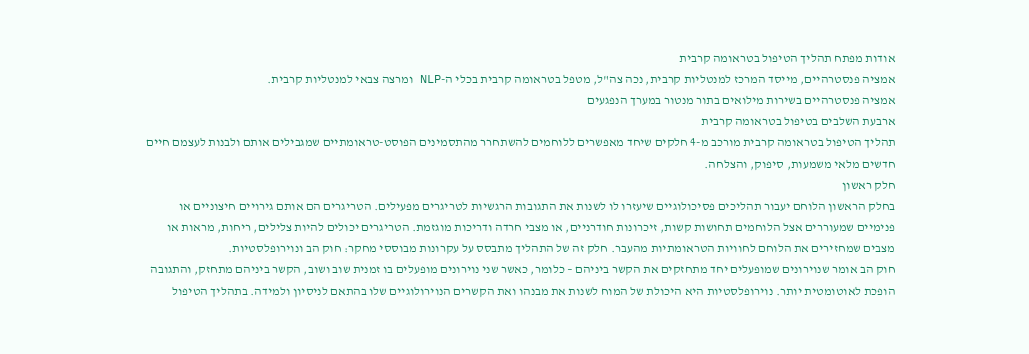אודות מפתח תהליך הטיפול בטראומה קרבית
אמציה פנסטרהיים, מייסד המרכז למנטליות קרבית, נכה צה"ל, מטפל בטראומה קרבית בכלי ה-NLP ומרצה צבאי למנטליות קרבית.
אמציה פנסטרהיים בשירות מילואים בתור מנטור במערך הנפגעים
ארבעת השלבים בטיפול בטראומה קרבית
תהליך הטיפול בטראומה קרבית מורכב מ-4 חלקים שיחד מאפשרים ללוחמים להשתחרר מהתסמינים הפוסט-טראומתיים שמגבילים אותם ולבנות לעצמם חיים חדשים מלאי משמעות, סיפוק, והצלחה.
חלק ראשון
בחלק הראשון הלוחם יעבור תהליכים פסיכולוגיים שיעזרו לו לשנות את התגובות הרגשיות לטריגרים מפעילים. הטריגרים הם אותם גירויים חיצוניים או פנימיים שמעוררים אצל הלוחמים תחושות קשות, זיכרונות חודרניים, או מצבי חרדה ודריכות מוגזמת. הטריגרים יכולים להיות צלילים, ריחות, מראות או מצבים שמחזירים את הלוחם לחוויות הטראומתיות מהעבר. חלק זה של התהליך מתבסס על עקרונות מבוססי מחקר: חוק הב ונוירופלסטיות.
חוק הב אומר שנוירונים שמופעלים יחד מתחזקים את הקשר ביניהם – כלומר, כאשר שני נוירונים מופעלים בו זמנית שוב ושוב, הקשר ביניהם מתחזק, והתגובה הופכת לאוטומטית יותר. נוירופלסטיות היא היכולת של המוח לשנות את מבנהו ואת הקשרים הנוירולוגיים שלו בהתאם לניסיון ולמידה. בתהליך הטיפול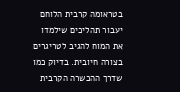בטראומה קרבית הלוחם יעבור תהליכים שילמדו את המוח להגיב לטריגרים בצורה חיובית. בדיוק כמו שדרך ההכשרה הקרבית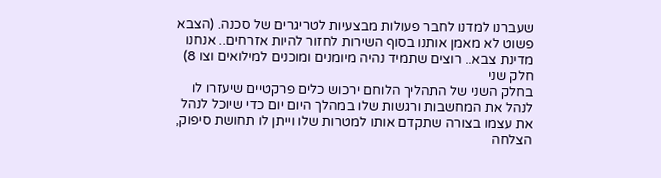שעברנו למדנו לחבר פעולות מבצעיות לטריגרים של סכנה. (הצבא פשוט לא מאמן אותנו בסוף השירות לחזור להיות אזרחים.. אנחנו מדינת צבא.. רוצים שתמיד נהיה מיומנים ומוכנים למילואים וצו 8)
חלק שני
בחלק השני של התהליך הלוחם ירכוש כלים פרקטיים שיעזרו לו לנהל את המחשבות ורגשות שלו במהלך היום יום כדי שיוכל לנהל את עצמו בצורה שתקדם אותו למטרות שלו וייתן לו תחושת סיפוק, הצלחה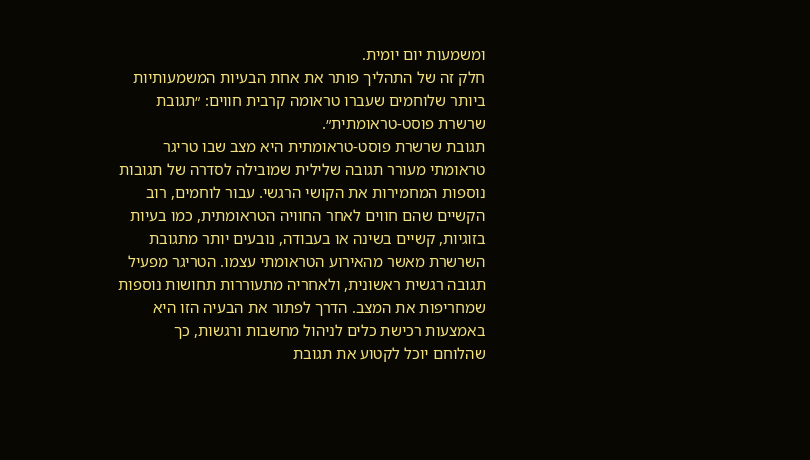ומשמעות יום יומית.
חלק זה של התהליך פותר את אחת הבעיות המשמעותיות ביותר שלוחמים שעברו טראומה קרבית חווים: ״תגובת שרשרת פוסט-טראומתית״.
תגובת שרשרת פוסט-טראומתית היא מצב שבו טריגר טראומתי מעורר תגובה שלילית שמובילה לסדרה של תגובות נוספות המחמירות את הקושי הרגשי. עבור לוחמים, רוב הקשיים שהם חווים לאחר החוויה הטראומתית, כמו בעיות בזוגיות, קשיים בשינה או בעבודה, נובעים יותר מתגובת השרשרת מאשר מהאירוע הטראומתי עצמו. הטריגר מפעיל תגובה רגשית ראשונית, ולאחריה מתעוררות תחושות נוספות שמחריפות את המצב. הדרך לפתור את הבעיה הזו היא באמצעות רכישת כלים לניהול מחשבות ורגשות, כך שהלוחם יוכל לקטוע את תגובת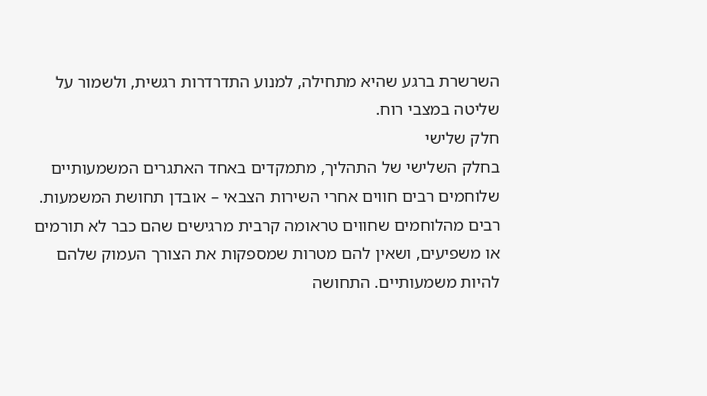השרשרת ברגע שהיא מתחילה, למנוע התדרדרות רגשית, ולשמור על שליטה במצבי רוח.
חלק שלישי
בחלק השלישי של התהליך, מתמקדים באחד האתגרים המשמעותיים שלוחמים רבים חווים אחרי השירות הצבאי – אובדן תחושת המשמעות. רבים מהלוחמים שחווים טראומה קרבית מרגישים שהם כבר לא תורמים או משפיעים, ושאין להם מטרות שמספקות את הצורך העמוק שלהם להיות משמעותיים. התחושה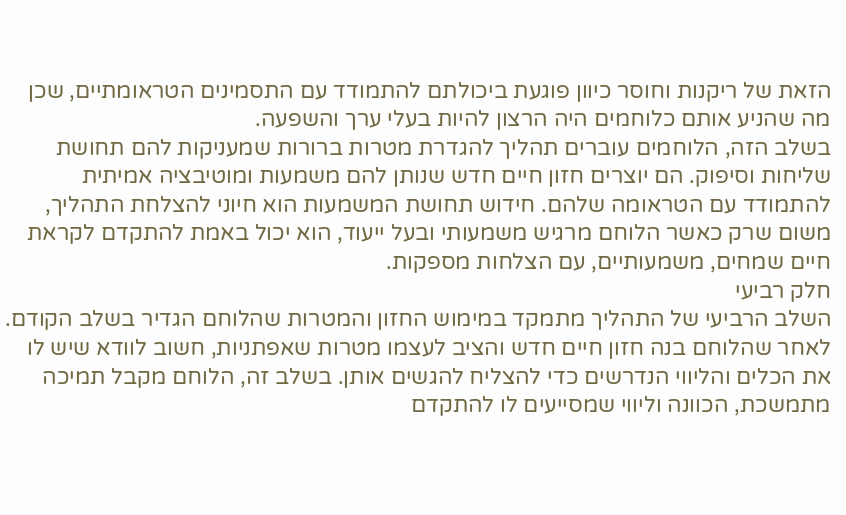הזאת של ריקנות וחוסר כיוון פוגעת ביכולתם להתמודד עם התסמינים הטראומתיים, שכן מה שהניע אותם כלוחמים היה הרצון להיות בעלי ערך והשפעה.
בשלב הזה, הלוחמים עוברים תהליך להגדרת מטרות ברורות שמעניקות להם תחושת שליחות וסיפוק. הם יוצרים חזון חיים חדש שנותן להם משמעות ומוטיבציה אמיתית להתמודד עם הטראומה שלהם. חידוש תחושת המשמעות הוא חיוני להצלחת התהליך, משום שרק כאשר הלוחם מרגיש משמעותי ובעל ייעוד, הוא יכול באמת להתקדם לקראת חיים שמחים, משמעותיים, עם הצלחות מספקות.
חלק רביעי
השלב הרביעי של התהליך מתמקד במימוש החזון והמטרות שהלוחם הגדיר בשלב הקודם. לאחר שהלוחם בנה חזון חיים חדש והציב לעצמו מטרות שאפתניות, חשוב לוודא שיש לו את הכלים והליווי הנדרשים כדי להצליח להגשים אותן. בשלב זה, הלוחם מקבל תמיכה מתמשכת, הכוונה וליווי שמסייעים לו להתקדם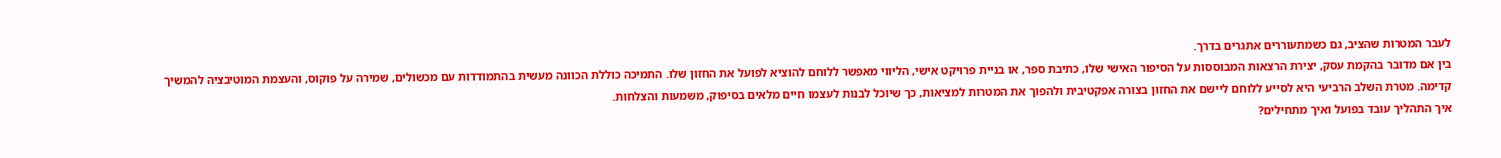לעבר המטרות שהציב, גם כשמתעוררים אתגרים בדרך.
בין אם מדובר בהקמת עסק, יצירת הרצאות המבוססות על הסיפור האישי שלו, כתיבת ספר, או בניית פרויקט אישי, הליווי מאפשר ללוחם להוציא לפועל את החזון שלו. התמיכה כוללת הכוונה מעשית בהתמודדות עם מכשולים, שמירה על פוקוס, והעצמת המוטיבציה להמשיך קדימה. מטרת השלב הרביעי היא לסייע ללוחם ליישם את החזון בצורה אפקטיבית ולהפוך את המטרות למציאות, כך שיוכל לבנות לעצמו חיים מלאים בסיפוק, משמעות והצלחות.
איך התהליך עובד בפועל ואיך מתחילים?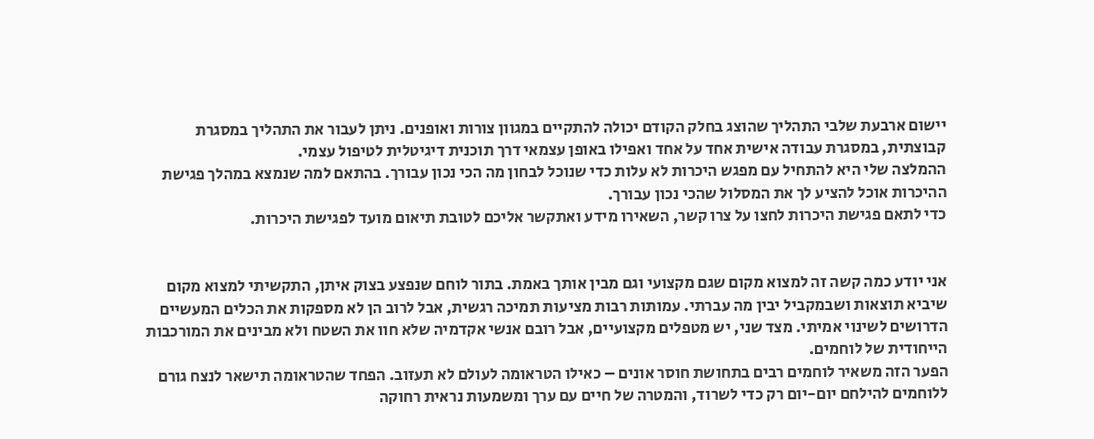יישום ארבעת שלבי התהליך שהוצג בחלק הקודם יכולה להתקיים במגוון צורות ואופנים. ניתן לעבור את התהליך במסגרת קבוצתית, במסגרת עבודה אישית אחד על אחד ואפילו באופן עצמאי דרך תוכנית דיגיטלית לטיפול עצמי.
ההמלצה שלי היא להתחיל עם מפגש היכרות לא עלות כדי שנוכל לבחון מה הכי נכון עבורך. בהתאם למה שנמצא במהלך פגישת ההיכרות אוכל להציע לך את המסלול שהכי נכון עבורך.
כדי לתאם פגישת היכרות לחצו על צרו קשר, השאירו מידע ואתקשר אליכם לטובת תיאום מועד לפגישת היכרות.


אני יודע כמה קשה זה למצוא מקום שגם מקצועי וגם מבין אותך באמת. בתור לוחם שנפצע בצוק איתן, התקשיתי למצוא מקום שיביא תוצאות ושבמקביל יבין מה עברתי. עמותות רבות מציעות תמיכה רגשית, אבל לרוב הן לא מספקות את הכלים המעשיים הדרושים לשינוי אמיתי. מצד שני, יש מטפלים מקצועיים, אבל רובם אנשי אקדמיה שלא חוו את השטח ולא מבינים את המורכבות הייחודית של לוחמים.
הפער הזה משאיר לוחמים רבים בתחושת חוסר אונים – כאילו הטראומה לעולם לא תעזוב. הפחד שהטראומה תישאר לנצח גורם ללוחמים להילחם יום-יום רק כדי לשרוד, והמטרה של חיים עם ערך ומשמעות נראית רחוקה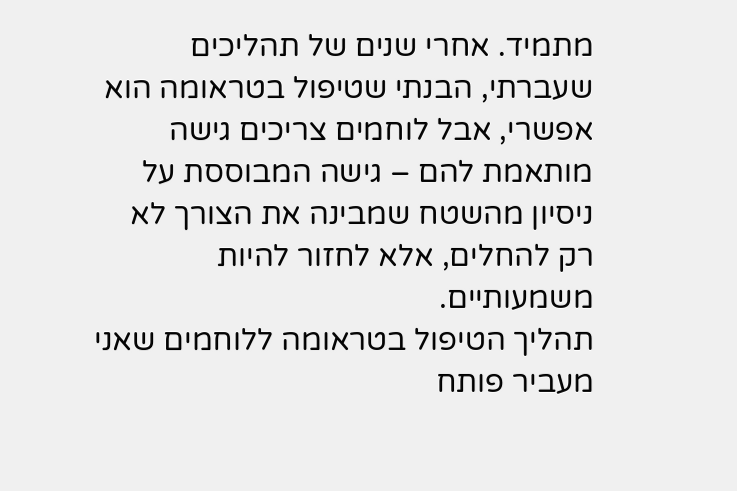מתמיד. אחרי שנים של תהליכים שעברתי, הבנתי שטיפול בטראומה הוא אפשרי, אבל לוחמים צריכים גישה מותאמת להם – גישה המבוססת על ניסיון מהשטח שמבינה את הצורך לא רק להחלים, אלא לחזור להיות משמעותיים.
תהליך הטיפול בטראומה ללוחמים שאני מעביר פותח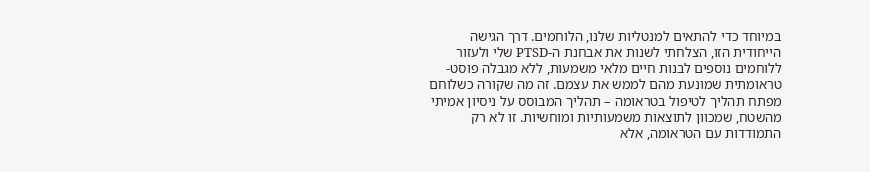במיוחד כדי להתאים למנטליות שלנו, הלוחמים. דרך הגישה הייחודית הזו, הצלחתי לשנות את אבחנת ה-PTSD שלי ולעזור ללוחמים נוספים לבנות חיים מלאי משמעות, ללא מגבלה פוסט-טראומתית שמונעת מהם לממש את עצמם. זה מה שקורה כשלוחם מפתח תהליך לטיפול בטראומה – תהליך המבוסס על ניסיון אמיתי מהשטח, שמכוון לתוצאות משמעותיות ומוחשיות. זו לא רק התמודדות עם הטראומה, אלא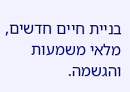בניית חיים חדשים, מלאי משמעות והגשמה.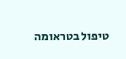טיפול בטראומה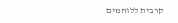קרבית ללוחמים